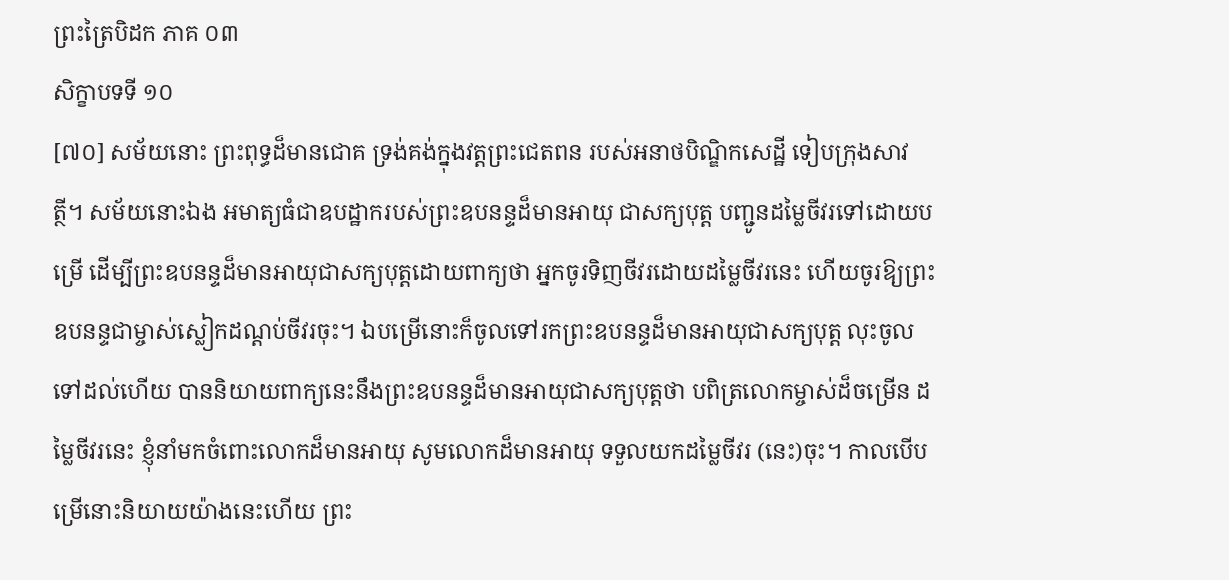ព្រះត្រៃបិដក ភាគ ០៣
សិក្ខាបទទី ១០
[៧០] សម័យនោះ ព្រះពុទ្ធដ៏មានជោគ ទ្រង់គង់ក្នុងវត្ដព្រះជេតពន របស់អនាថបិណ្ឌិកសេដ្ឋី ទៀបក្រុងសាវត្ថី។ សម័យនោះឯង អមាត្យធំជាឧបដ្ឋាករបស់ព្រះឧបនន្ទដ៏មានអាយុ ជាសក្យបុត្ដ បញ្ជូនដម្លៃចីវរទៅដោយបម្រើ ដើម្បីព្រះឧបនន្ទដ៏មានអាយុជាសក្យបុត្ដដោយពាក្យថា អ្នកចូរទិញចីវរដោយដម្លៃចីវរនេះ ហើយចូរឱ្យព្រះឧបនន្ទជាម្ចាស់ស្លៀកដណ្ដប់ចីវរចុះ។ ឯបម្រើនោះក៏ចូលទៅរកព្រះឧបនន្ទដ៏មានអាយុជាសក្យបុត្ដ លុះចូលទៅដល់ហើយ បាននិយាយពាក្យនេះនឹងព្រះឧបនន្ទដ៏មានអាយុជាសក្យបុត្ដថា បពិត្រលោកម្ចាស់ដ៏ចម្រើន ដម្លៃចីវរនេះ ខ្ញុំនាំមកចំពោះលោកដ៏មានអាយុ សូមលោកដ៏មានអាយុ ទទួលយកដម្លៃចីវរ (នេះ)ចុះ។ កាលបើបម្រើនោះនិយាយយ៉ាងនេះហើយ ព្រះ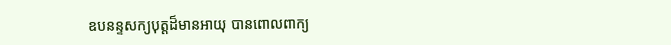ឧបនន្ទសក្យបុត្ដដ៏មានអាយុ បានពោលពាក្យ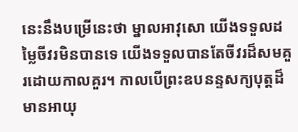នេះនឹងបម្រើនេះថា ម្នាលអាវុសោ យើងទទួលដម្លៃចីវរមិនបានទេ យើងទទួលបានតែចីវរដ៏សមគួរដោយកាលគួរ។ កាលបើព្រះឧបនន្ទសក្យបុត្ដដ៏មានអាយុ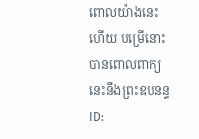ពោលយ៉ាងនេះហើយ បម្រើនោះបានពោលពាក្យនេះនឹងព្រះឧបនន្ទ
ID: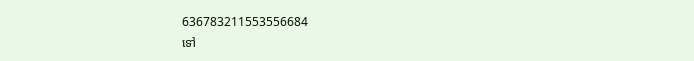636783211553556684
ទៅ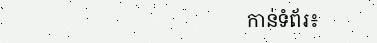កាន់ទំព័រ៖